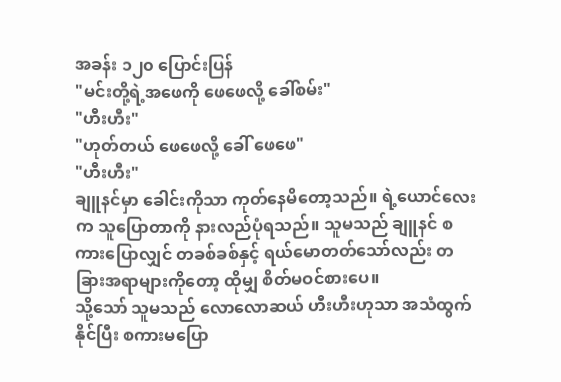အခန်း ၁၂၀ ပြောင်းပြန်
"မင်းတို့ရဲ့အဖေကို ဖေဖေလို့ ခေါ်စမ်း"
"ဟီးဟီး"
"ဟုတ်တယ် ဖေဖေလို့ ခေါ် ဖေဖေ"
"ဟီးဟီး"
ချူနင်မှာ ခေါင်းကိုသာ ကုတ်နေမိတော့သည်။ ရဲ့ယောင်လေးက သူပြောတာကို နားလည်ပုံရသည်။ သူမသည် ချူနင် စကားပြောလျှင် တခစ်ခစ်နှင့် ရယ်မောတတ်သော်လည်း တခြားအရာများကိုတော့ ထိုမျှ စိတ်မဝင်စားပေ။
သို့သော် သူမသည် လောလောဆယ် ဟီးဟီးဟုသာ အသံထွက်နိုင်ပြီး စကားမပြော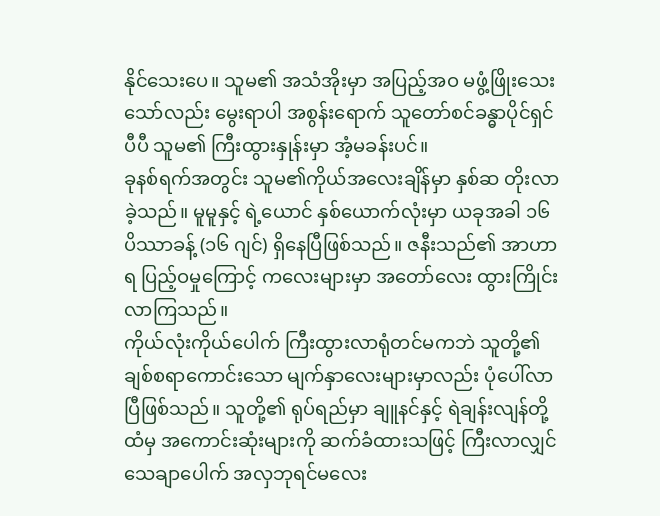နိုင်သေးပေ။ သူမ၏ အသံအိုးမှာ အပြည့်အဝ မဖွံ့ဖြိုးသေးသော်လည်း မွေးရာပါ အစွန်းရောက် သူတော်စင်ခန္ဓာပိုင်ရှင်ပီပီ သူမ၏ ကြီးထွားနှုန်းမှာ အံ့မခန်းပင်။
ခုနစ်ရက်အတွင်း သူမ၏ကိုယ်အလေးချိန်မှာ နှစ်ဆ တိုးလာခဲ့သည်။ မူမူနှင့် ရဲ့ယောင် နှစ်ယောက်လုံးမှာ ယခုအခါ ၁၆ ပိဿာခန့် (၁၆ ဂျင်) ရှိနေပြီဖြစ်သည်။ ဇနီးသည်၏ အာဟာရ ပြည့်ဝမှုကြောင့် ကလေးများမှာ အတော်လေး ထွားကြိုင်းလာကြသည်။
ကိုယ်လုံးကိုယ်ပေါက် ကြီးထွားလာရုံတင်မကဘဲ သူတို့၏ ချစ်စရာကောင်းသော မျက်နှာလေးများမှာလည်း ပုံပေါ်လာပြီဖြစ်သည်။ သူတို့၏ ရုပ်ရည်မှာ ချူနင်နှင့် ရဲချန်းလျန်တို့ထံမှ အကောင်းဆုံးများကို ဆက်ခံထားသဖြင့် ကြီးလာလျှင် သေချာပေါက် အလှဘုရင်မလေး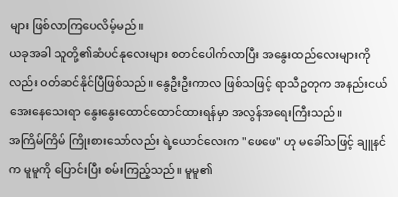များ ဖြစ်လာကြပေလိမ့်မည်။
ယခုအခါ သူတို့၏ဆံပင်နုလေးများ စတင်ပေါက်လာပြီး အနွေးထည်လေးများကိုလည်း ဝတ်ဆင်နိုင်ပြီဖြစ်သည်။ နွေဦးဦးကာလ ဖြစ်သဖြင့် ရာသီဥတုက အနည်းငယ် အေးနေသေးရာ နွေးနွေးထောင်ထောင်ထားရန်မှာ အလွန်အရေးကြီးသည်။
အကြိမ်ကြိမ် ကြိုးစားသော်လည်း ရဲ့ယောင်လေးက "ဖေဖေ" ဟု မခေါ်သဖြင့် ချူနင်က မူမူကို ပြောင်းပြီး စမ်းကြည့်သည်။ မူမူ၏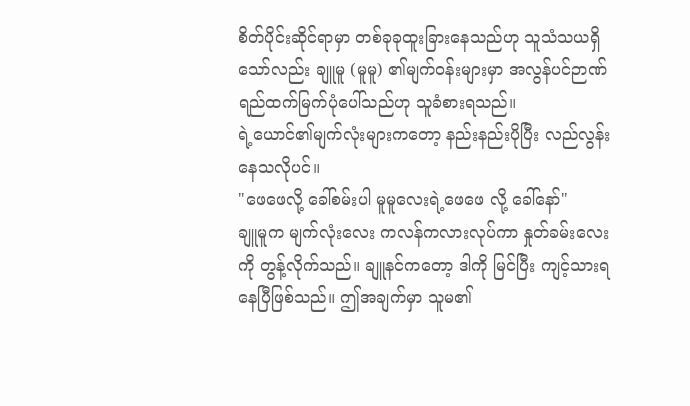စိတ်ပိုင်းဆိုင်ရာမှာ တစ်ခုခုထူးခြားနေသည်ဟု သူသံသယရှိသော်လည်း ချူမူ (မူမူ) ၏မျက်ဝန်းများမှာ အလွန်ပင်ဉာဏ်ရည်ထက်မြက်ပုံပေါ်သည်ဟု သူခံစားရသည်။
ရဲ့ယောင်၏မျက်လုံးများကတော့ နည်းနည်းပိုပြီး လည်လွန်းနေသလိုပင်။
"ဖေဖေလို့ ခေါ်စမ်းပါ မူမူလေးရဲ့ဖေဖေ လို့ ခေါ်နော်"
ချူမူက မျက်လုံးလေး ကလန်ကလားလုပ်ကာ နှုတ်ခမ်းလေးကို တွန့်လိုက်သည်။ ချူနင်ကတော့ ဒါကို မြင်ပြီး ကျင့်သားရနေပြီဖြစ်သည်။ ဤအချက်မှာ သူမ၏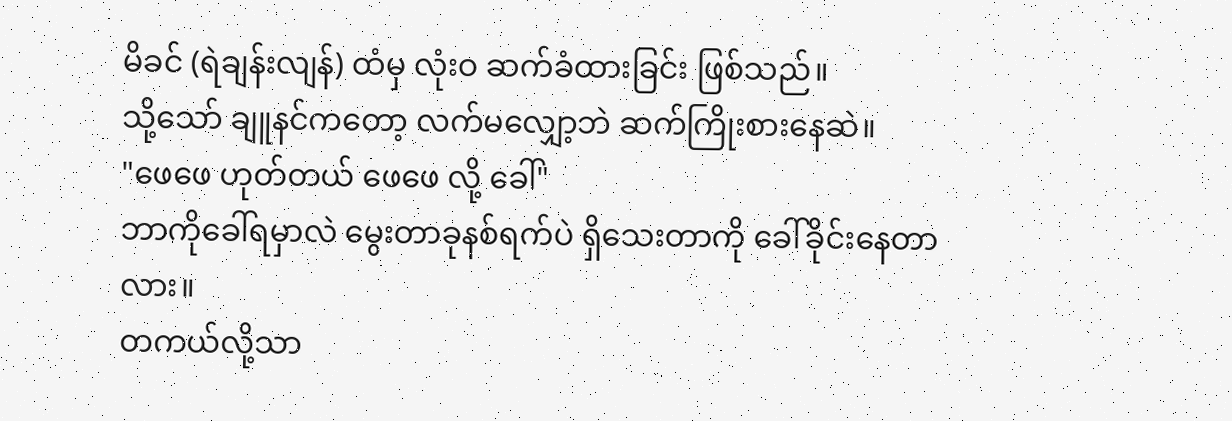မိခင် (ရဲချန်းလျန်) ထံမှ လုံးဝ ဆက်ခံထားခြင်း ဖြစ်သည်။
သို့သော် ချူနင်ကတော့ လက်မလျှော့ဘဲ ဆက်ကြိုးစားနေဆဲ။
"ဖေဖေ ဟုတ်တယ် ဖေဖေ လို့ ခေါ်"
ဘာကိုခေါ်ရမှာလဲ မွေးတာခုနစ်ရက်ပဲ ရှိသေးတာကို ခေါ်ခိုင်းနေတာလား။
တကယ်လို့သာ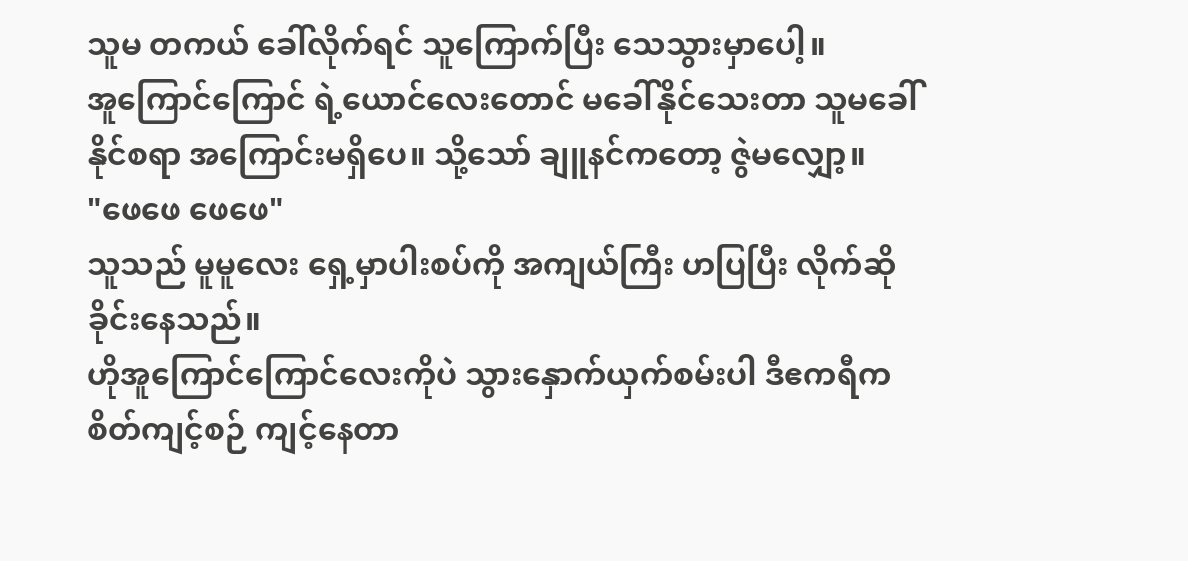သူမ တကယ် ခေါ်လိုက်ရင် သူကြောက်ပြီး သေသွားမှာပေါ့။
အူကြောင်ကြောင် ရဲ့ယောင်လေးတောင် မခေါ်နိုင်သေးတာ သူမခေါ်နိုင်စရာ အကြောင်းမရှိပေ။ သို့သော် ချူနင်ကတော့ ဇွဲမလျှော့။
"ဖေဖေ ဖေဖေ"
သူသည် မူမူလေး ရှေ့မှာပါးစပ်ကို အကျယ်ကြီး ဟပြပြီး လိုက်ဆိုခိုင်းနေသည်။
ဟိုအူကြောင်ကြောင်လေးကိုပဲ သွားနှောက်ယှက်စမ်းပါ ဒီဧကရီက စိတ်ကျင့်စဉ် ကျင့်နေတာ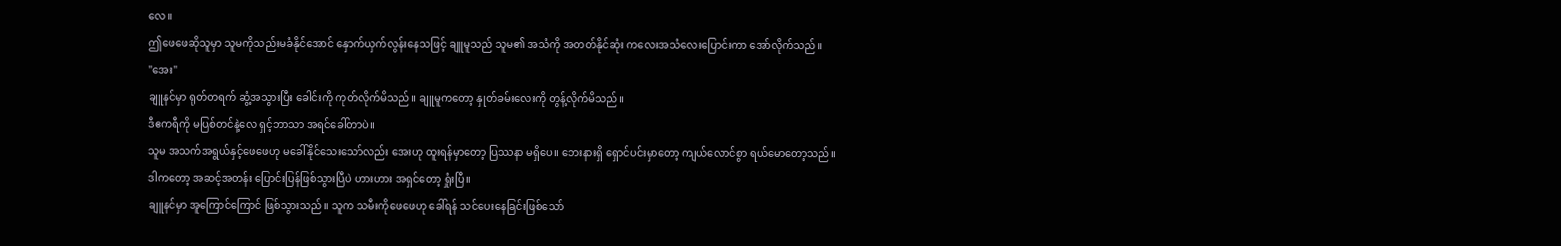လေ။
ဤဖေဖေဆိုသူမှာ သူမကိုသည်းမခံနိုင်အောင် နှောက်ယှက်လွန်းနေသဖြင့် ချူမူသည် သူမ၏ အသံကို အတတ်နိုင်ဆုံး ကလေးအသံလေးပြောင်းကာ အော်လိုက်သည်။
"အေး"
ချူနင်မှာ ရုတ်တရက် ဆွံ့အသွားပြီး ခေါင်းကို ကုတ်လိုက်မိသည်။ ချူမူကတော့ နှုတ်ခမ်းလေးကို တွန့်လိုက်မိသည်။
ဒီဧကရီကို မပြစ်တင်နဲ့လေ ရှင့်ဘာသာ အရင်ခေါ်တာပဲ။
သူမ အသက်အရွယ်နှင့်ဖေဖေဟု မခေါ်နိုင်သေးသော်လည်း အေးဟု ထူးရန်မှာတော့ ပြဿနာ မရှိပေ။ ဘေးနားရှိ ရှောင်ပင်းမှာတော့ ကျယ်လောင်စွာ ရယ်မောတော့သည်။
ဒါကတော့ အဆင့်အတန်း ပြောင်းပြန်ဖြစ်သွားပြီပဲ ဟားဟား အရှင်တော့ ရှုံးပြီ။
ချူနင်မှာ အူကြောင်ကြောင် ဖြစ်သွားသည်။ သူက သမီးကိုဖေဖေဟု ခေါ်ရန် သင်ပေးနေခြင်းဖြစ်သော်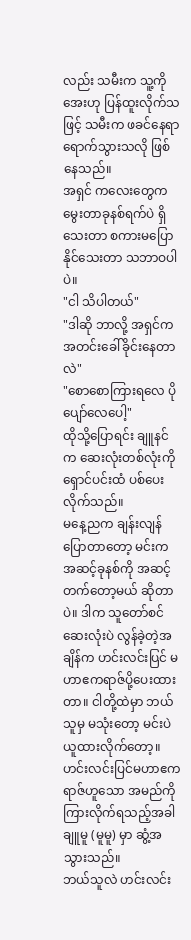လည်း သမီးက သူ့ကိုအေးဟု ပြန်ထူးလိုက်သဖြင့် သမီးက ဖခင်နေရာ ရောက်သွားသလို ဖြစ်နေသည်။
အရှင် ကလေးတွေက မွေးတာခုနစ်ရက်ပဲ ရှိသေးတာ စကားမပြောနိုင်သေးတာ သဘာဝပါပဲ။
"ငါ သိပါတယ်"
"ဒါဆို ဘာလို့ အရှင်က အတင်းခေါ်ခိုင်းနေတာလဲ"
"စောစောကြားရလေ ပိုပျော်လေပေါ့"
ထိုသို့ပြောရင်း ချူနင်က ဆေးလုံးတစ်လုံးကို ရှောင်ပင်းထံ ပစ်ပေးလိုက်သည်။
မနေ့ညက ချန်းလျန်ပြောတာတော့ မင်းကအဆင့်ခုနစ်ကို အဆင့်တက်တော့မယ် ဆိုတာပဲ။ ဒါက သူတော်စင်ဆေးလုံးပဲ လွန်ခဲ့တဲ့အချိန်က ဟင်းလင်းပြင် မဟာဧကရာဇ်ပို့ပေးထားတာ။ ငါတို့ထဲမှာ ဘယ်သူမှ မသုံးတော့ မင်းပဲယူထားလိုက်တော့။
ဟင်းလင်းပြင်မဟာဧကရာဇ်ဟူသော အမည်ကို ကြားလိုက်ရသည့်အခါ ချူမူ (မူမူ) မှာ ဆွံ့အသွားသည်။
ဘယ်သူလဲ ဟင်းလင်း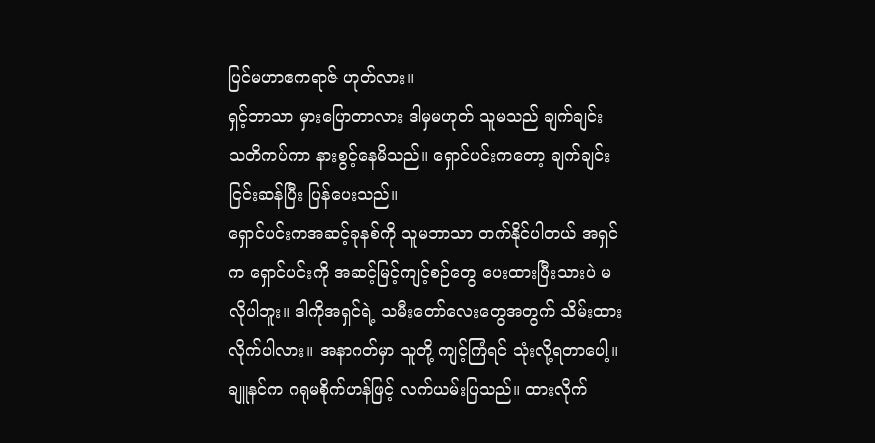ပြင်မဟာဧကရာဇ် ဟုတ်လား။
ရှင့်ဘာသာ မှားပြောတာလား ဒါမှမဟုတ် သူမသည် ချက်ချင်း သတိကပ်ကာ နားစွင့်နေမိသည်။ ရှောင်ပင်းကတော့ ချက်ချင်း ငြင်းဆန်ပြီး ပြန်ပေးသည်။
ရှောင်ပင်းကအဆင့်ခုနစ်ကို သူမဘာသာ တက်နိုင်ပါတယ် အရှင်က ရှောင်ပင်းကို အဆင့်မြင့်ကျင့်စဉ်တွေ ပေးထားပြီးသားပဲ မလိုပါဘူး။ ဒါကိုအရှင်ရဲ့ သမီးတော်လေးတွေအတွက် သိမ်းထားလိုက်ပါလား။ အနာဂတ်မှာ သူတို့ ကျင့်ကြံရင် သုံးလို့ရတာပေါ့။
ချူနင်က ဂရုမစိုက်ဟန်ဖြင့် လက်ယမ်းပြသည်။ ထားလိုက်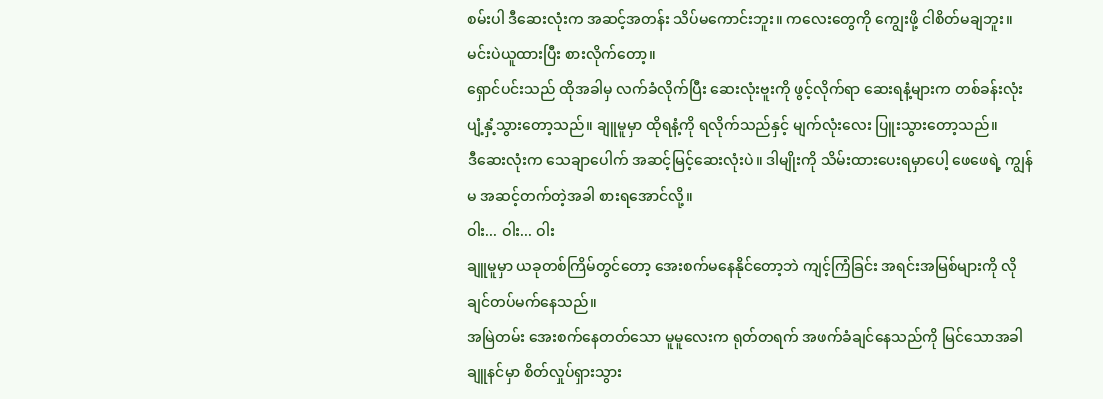စမ်းပါ ဒီဆေးလုံးက အဆင့်အတန်း သိပ်မကောင်းဘူး။ ကလေးတွေကို ကျွေးဖို့ ငါစိတ်မချဘူး။ မင်းပဲယူထားပြီး စားလိုက်တော့။
ရှောင်ပင်းသည် ထိုအခါမှ လက်ခံလိုက်ပြီး ဆေးလုံးဗူးကို ဖွင့်လိုက်ရာ ဆေးရနံ့များက တစ်ခန်းလုံး ပျံ့နှံ့သွားတော့သည်။ ချူမူမှာ ထိုရနံ့ကို ရလိုက်သည်နှင့် မျက်လုံးလေး ပြူးသွားတော့သည်။
ဒီဆေးလုံးက သေချာပေါက် အဆင့်မြင့်ဆေးလုံးပဲ။ ဒါမျိုးကို သိမ်းထားပေးရမှာပေါ့ ဖေဖေရဲ့ ကျွန်မ အဆင့်တက်တဲ့အခါ စားရအောင်လို့။
ဝါး... ဝါး... ဝါး
ချူမူမှာ ယခုတစ်ကြိမ်တွင်တော့ အေးစက်မနေနိုင်တော့ဘဲ ကျင့်ကြံခြင်း အရင်းအမြစ်များကို လိုချင်တပ်မက်နေသည်။
အမြဲတမ်း အေးစက်နေတတ်သော မူမူလေးက ရုတ်တရက် အဖက်ခံချင်နေသည်ကို မြင်သောအခါ ချူနင်မှာ စိတ်လှုပ်ရှားသွား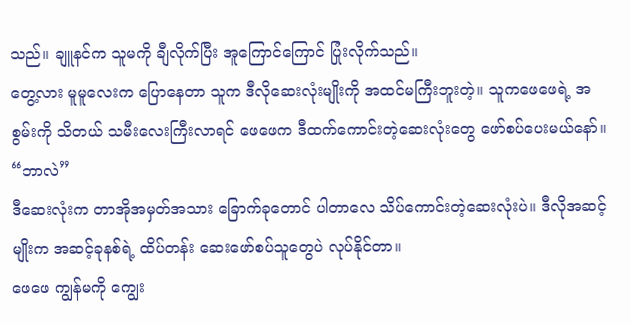သည်။ ချူနင်က သူမကို ချီလိုက်ပြီး အူကြောင်ကြောင် ပြုံးလိုက်သည်။
တွေ့လား မူမူလေးက ပြောနေတာ သူက ဒီလိုဆေးလုံးမျိုးကို အထင်မကြီးဘူးတဲ့။ သူကဖေဖေရဲ့ အစွမ်းကို သိတယ် သမီးလေးကြီးလာရင် ဖေဖေက ဒီထက်ကောင်းတဲ့ဆေးလုံးတွေ ဖော်စပ်ပေးမယ်နော်။
“ဘာလဲ”
ဒီဆေးလုံးက တာအိုအမှတ်အသား ခြောက်ခုတောင် ပါတာလေ သိပ်ကောင်းတဲ့ဆေးလုံးပဲ။ ဒီလိုအဆင့်မျိုးက အဆင့်ခုနစ်ရဲ့ ထိပ်တန်း ဆေးဖော်စပ်သူတွေပဲ လုပ်နိုင်တာ။
ဖေဖေ ကျွန်မကို ကျွေး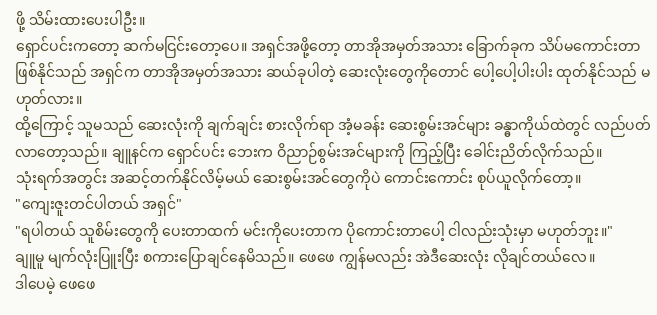ဖို့ သိမ်းထားပေးပါဦး။
ရှောင်ပင်းကတော့ ဆက်မငြင်းတော့ပေ။ အရှင်အဖို့တော့ တာအိုအမှတ်အသား ခြောက်ခုက သိပ်မကောင်းတာ ဖြစ်နိုင်သည် အရှင်က တာအိုအမှတ်အသား ဆယ်ခုပါတဲ့ ဆေးလုံးတွေကိုတောင် ပေါ့ပေါ့ပါးပါး ထုတ်နိုင်သည် မဟုတ်လား။
ထို့ကြောင့် သူမသည် ဆေးလုံးကို ချက်ချင်း စားလိုက်ရာ အံ့မခန်း ဆေးစွမ်းအင်များ ခန္ဓာကိုယ်ထဲတွင် လည်ပတ်လာတော့သည်။ ချူနင်က ရှောင်ပင်း ဘေးက ဝိညာဉ်စွမ်းအင်များကို ကြည့်ပြီး ခေါင်းညိတ်လိုက်သည်။
သုံးရက်အတွင်း အဆင့်တက်နိုင်လိမ့်မယ် ဆေးစွမ်းအင်တွေကိုပဲ ကောင်းကောင်း စုပ်ယူလိုက်တော့။
"ကျေးဇူးတင်ပါတယ် အရှင်"
"ရပါတယ် သူစိမ်းတွေကို ပေးတာထက် မင်းကိုပေးတာက ပိုကောင်းတာပေါ့ ငါလည်းသုံးမှာ မဟုတ်ဘူး။"
ချူမူ မျက်လုံးပြူးပြီး စကားပြောချင်နေမိသည်။ ဖေဖေ ကျွန်မလည်း အဲဒီဆေးလုံး လိုချင်တယ်လေ။
ဒါပေမဲ့ ဖေဖေ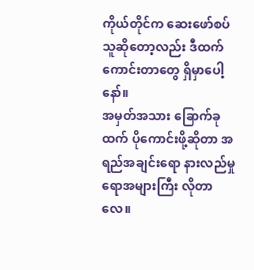ကိုယ်တိုင်က ဆေးဖော်စပ်သူဆိုတော့လည်း ဒီထက်ကောင်းတာတွေ ရှိမှာပေါ့နော်။
အမှတ်အသား ခြောက်ခုထက် ပိုကောင်းဖို့ဆိုတာ အရည်အချင်းရော နားလည်မှုရောအများကြီး လိုတာလေ။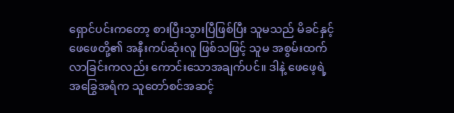ရှောင်ပင်းကတော့ စားပြီးသွားပြီဖြစ်ပြီး သူမသည် မိခင်နှင့် ဖေဖေတို့၏ အနီးကပ်ဆုံးလူ ဖြစ်သဖြင့် သူမ အစွမ်းထက်လာခြင်းကလည်း ကောင်းသောအချက်ပင်။ ဒါနဲ့ ဖေဖေ့ရဲ့ အခြွေအရံက သူတော်စင်အဆင့်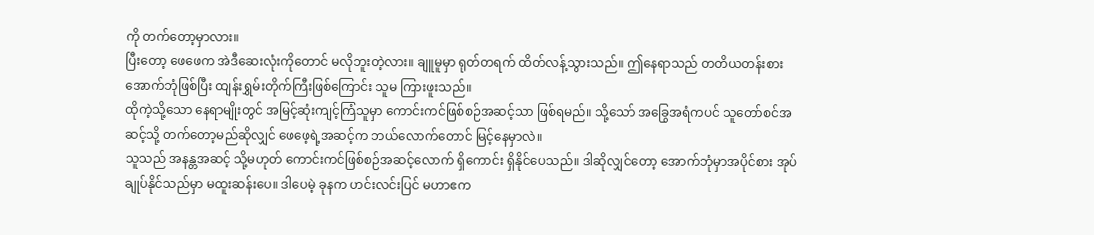ကို တက်တော့မှာလား။
ပြီးတော့ ဖေဖေက အဲဒီဆေးလုံးကိုတောင် မလိုဘူးတဲ့လား။ ချူမူမှာ ရုတ်တရက် ထိတ်လန့်သွားသည်။ ဤနေရာသည် တတိယတန်းစား အောက်ဘုံဖြစ်ပြီး ထျန်းရွှမ်းတိုက်ကြီးဖြစ်ကြောင်း သူမ ကြားဖူးသည်။
ထိုကဲ့သို့သော နေရာမျိုးတွင် အမြင့်ဆုံးကျင့်ကြံသူမှာ ကောင်းကင်ဖြစ်စဉ်အဆင့်သာ ဖြစ်ရမည်။ သို့သော် အခြွေအရံကပင် သူတော်စင်အဆင့်သို့ တက်တော့မည်ဆိုလျှင် ဖေဖေ့ရဲ့အဆင့်က ဘယ်လောက်တောင် မြင့်နေမှာလဲ။
သူသည် အနန္တအဆင့် သို့မဟုတ် ကောင်းကင်ဖြစ်စဉ်အဆင့်လောက် ရှိကောင်း ရှိနိုင်ပေသည်။ ဒါဆိုလျှင်တော့ အောက်ဘုံမှာအပိုင်စား အုပ်ချုပ်နိုင်သည်မှာ မထူးဆန်းပေ။ ဒါပေမဲ့ ခုနက ဟင်းလင်းပြင် မဟာဧက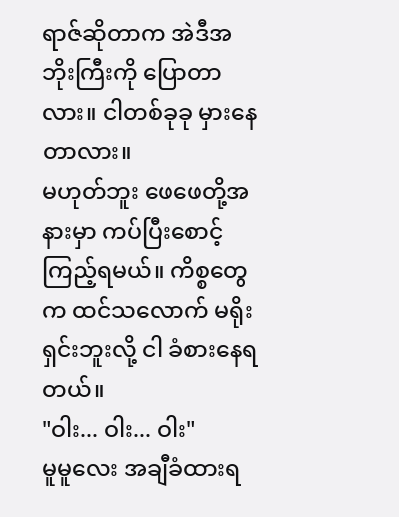ရာဇ်ဆိုတာက အဲဒီအဘိုးကြီးကို ပြောတာလား။ ငါတစ်ခုခု မှားနေတာလား။
မဟုတ်ဘူး ဖေဖေတို့အနားမှာ ကပ်ပြီးစောင့်ကြည့်ရမယ်။ ကိစ္စတွေက ထင်သလောက် မရိုးရှင်းဘူးလို့ ငါ ခံစားနေရတယ်။
"ဝါး... ဝါး... ဝါး"
မူမူလေး အချီခံထားရ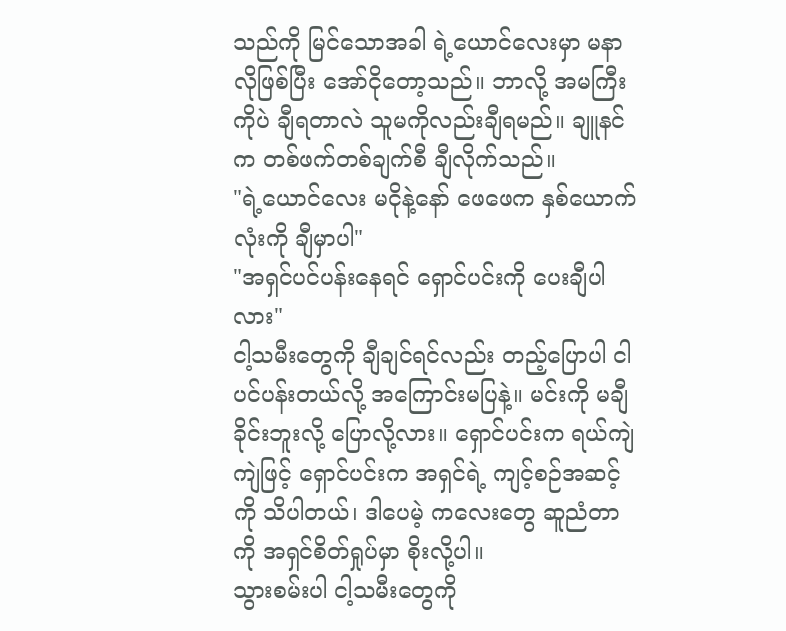သည်ကို မြင်သောအခါ ရဲ့ယောင်လေးမှာ မနာလိုဖြစ်ပြီး အော်ငိုတော့သည်။ ဘာလို့ အမကြီးကိုပဲ ချီရတာလဲ သူမကိုလည်းချီရမည်။ ချူနင်က တစ်ဖက်တစ်ချက်စီ ချီလိုက်သည်။
"ရဲ့ယောင်လေး မငိုနဲ့နော် ဖေဖေက နှစ်ယောက်လုံးကို ချီမှာပါ"
"အရှင်ပင်ပန်းနေရင် ရှောင်ပင်းကို ပေးချီပါလား"
ငါ့သမီးတွေကို ချီချင်ရင်လည်း တည့်ပြောပါ ငါပင်ပန်းတယ်လို့ အကြောင်းမပြနဲ့။ မင်းကို မချီခိုင်းဘူးလို့ ပြောလို့လား။ ရှောင်ပင်းက ရယ်ကျဲကျဲဖြင့် ရှောင်ပင်းက အရှင်ရဲ့ ကျင့်စဉ်အဆင့်ကို သိပါတယ်၊ ဒါပေမဲ့ ကလေးတွေ ဆူညံတာကို အရှင်စိတ်ရှုပ်မှာ စိုးလို့ပါ။
သွားစမ်းပါ ငါ့သမီးတွေကို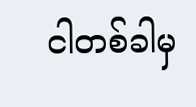ငါတစ်ခါမှ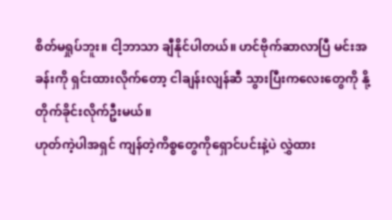စိတ်မရှုပ်ဘူး။ ငါ့ဘာသာ ချီနိုင်ပါတယ်။ ဟင်ဗိုက်ဆာလာပြီ မင်းအခန်းကို ရှင်းထားလိုက်တော့ ငါချန်းလျန်ဆီ သွားပြီးကလေးတွေကို နို့တိုက်ခိုင်းလိုက်ဦးမယ်။
ဟုတ်ကဲ့ပါအရှင် ကျန်တဲ့ကိစ္စတွေကိုရှောင်ပင်းနဲ့ပဲ လွှဲထား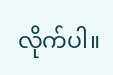လိုက်ပါ။